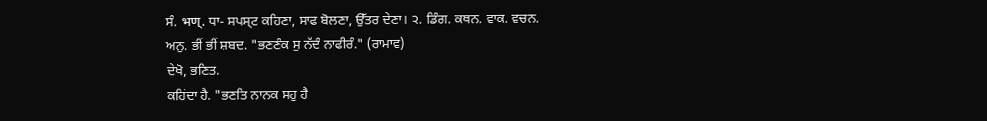ਸੰ. भण्. ਧਾ- ਸਪਸ੍ਟ ਕਹਿਣਾ, ਸਾਫ ਬੋਲਣਾ, ਉੱਤਰ ਦੇਣਾ। ੨. ਡਿੰਗ. ਕਥਨ. ਵਾਕ. ਵਚਨ.
ਅਨੁ. ਭੀਂ ਭੀਂ ਸ਼ਬਦ. "ਭਣਣੰਕ ਸੁ ਨੱਦੰ ਨਾਫੀਰੰ." (ਰਾਮਾਵ)
ਦੇਖੋ, ਭਣਿਤ.
ਕਹਿਂਦਾ ਹੈ. "ਭਣਤਿ ਨਾਨਕ ਸਹੁ ਹੈ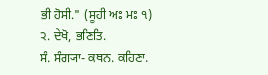ਭੀ ਹੋਸੀ." (ਸੂਹੀ ਅਃ ਮਃ ੧) ੨. ਦੇਖੋ, ਭਣਿਤਿ.
ਸੰ. ਸੰਗ੍ਯਾ- ਕਥਨ. ਕਹਿਣਾ.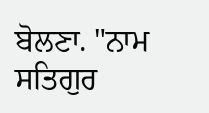ਬੋਲਣਾ. "ਨਾਮ ਸਤਿਗੁਰ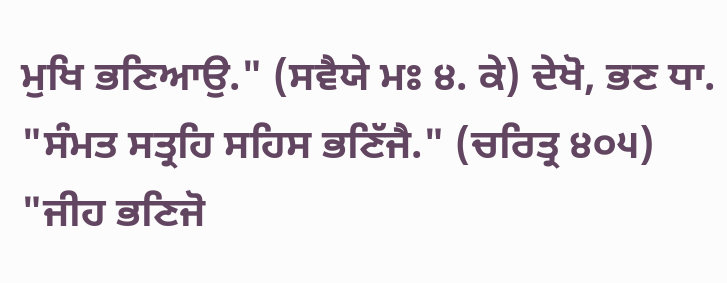ਮੁਖਿ ਭਣਿਆਉ." (ਸਵੈਯੇ ਮਃ ੪. ਕੇ) ਦੇਖੋ, ਭਣ ਧਾ. "ਸੰਮਤ ਸਤ੍ਰਹਿ ਸਹਿਸ ਭਣਿੱਜੈ." (ਚਰਿਤ੍ਰ ੪੦੫) "ਜੀਹ ਭਣਿਜੋ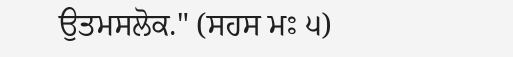ਉਤਮਸਲੋਕ." (ਸਹਸ ਮਃ ੫)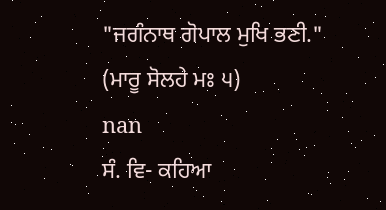"ਜਗੰਨਾਥ ਗੋਪਾਲ ਮੁਖਿ ਭਣੀ." (ਮਾਰੂ ਸੋਲਹੇ ਮਃ ੫)
nan
ਸੰ. ਵਿ- ਕਹਿਆ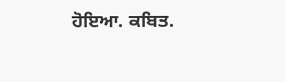ਹੋਇਆ. ਕਬਿਤ.